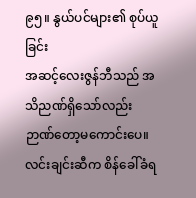၉၅။ နွယ်ပင်များ၏ စုပ်ယူခြင်း
အဆင့်လေးဇွန်ဘီသည် အသိညဏ်ရှိသော်လည်း ဉာဏ်တော့မကောင်းပေ။ လင်းချင်းဆီက စိန်ခေါ်ခံရ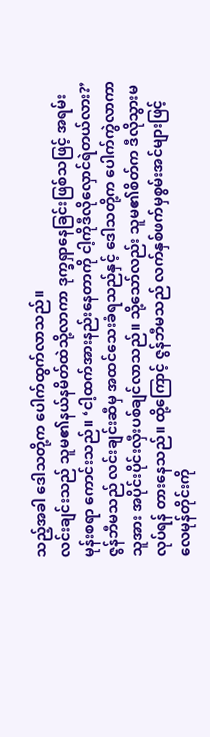သည့်အခါ ဒေါသတို့က ပေါက်ထွက်လာသည်။
လင်းချင်းသည် သူမ၏နယ်နမိတ်ထဲသို့လာကာ ဒုက္ခရှာနေခြင်းဖြစ်သဖြင့် အရမ်းမုန်းစရာ ကောင်းသည်။ ‘ငါ့ထက်အားနည်းနေတာကို ငါ့ကိုဒီလိုလှောင်ရဲတယ်လား?’
ဇွန်ဘီမသည် လင်းချင်းဆီမှ အထင်သေးခံရသည်နှင့် ဒေါသတို့က ပေါက်ကွဲလာကာ သူအား အပိုင်းပိုင်းလှီးပစ်ချင်လာသည်။ သို့သော်လည်း သူမ၏စိတ်က ဒီလိုသွားမလုပ်ရန် တားနေသည်။ ထို့ကြောင့် ဇွန်ဘီမသည် လက်နှစ်ဖက်မှစွမ်းအင်များဖြင့် လေမုန်တိုင်းကို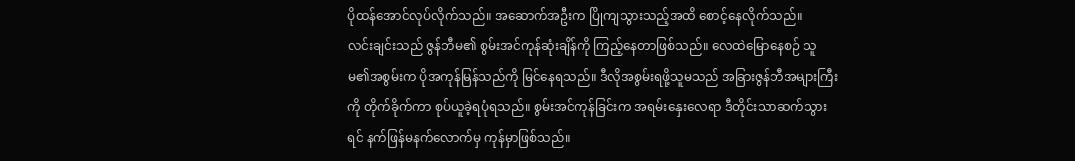ပိုထန်အောင်လုပ်လိုက်သည်။ အဆောက်အဦးက ပြိုကျသွားသည့်အထိ စောင့်နေလိုက်သည်။
လင်းချင်းသည် ဇွန်ဘီမ၏ စွမ်းအင်ကုန်ဆုံးချိန်ကို ကြည့်နေတာဖြစ်သည်။ လေထဲမြောနေစဉ် သူမ၏အစွမ်းက ပိုအကုန်မြန်သည်ကို မြင်နေရသည်။ ဒီလိုအစွမ်းရဖို့သူမသည် အခြားဇွန်ဘီအများကြီးကို တိုက်ခိုက်ကာ စုပ်ယူခဲ့ရပုံရသည်။ စွမ်းအင်ကုန်ခြင်းက အရမ်းနှေးလေရာ ဒီတိုင်းသာဆက်သွားရင် နက်ဖြန်မနက်လောက်မှ ကုန်မှာဖြစ်သည်။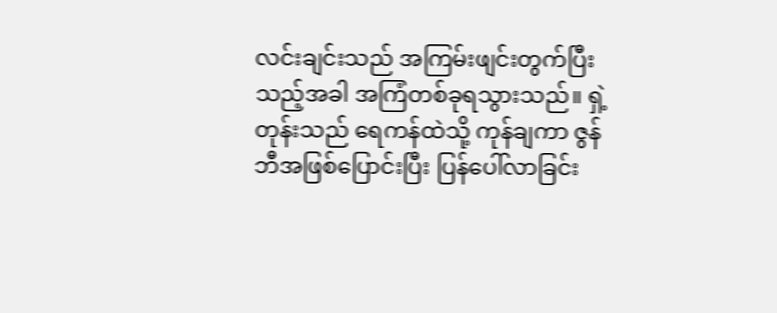လင်းချင်းသည် အကြမ်းဖျင်းတွက်ပြီးသည့်အခါ အကြံတစ်ခုရသွားသည်။ ရှဲ့တုန်းသည် ရေကန်ထဲသို့ ကုန်ချကာ ဇွန်ဘီအဖြစ်ပြောင်းပြီး ပြန်ပေါ်လာခြင်း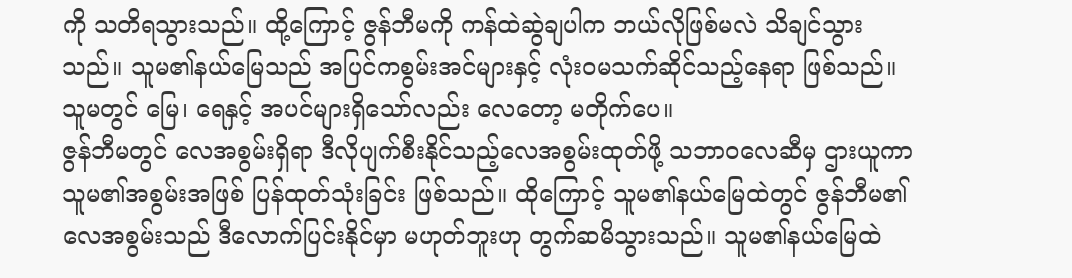ကို သတိရသွားသည်။ ထို့ကြောင့် ဇွန်ဘီမကို ကန်ထဲဆွဲချပါက ဘယ်လိုဖြစ်မလဲ သိချင်သွားသည်။ သူမ၏နယ်မြေသည် အပြင်ကစွမ်းအင်များနှင့် လုံးဝမသက်ဆိုင်သည့်နေရာ ဖြစ်သည်။ သူမတွင် မြေ၊ ရေနှင့် အပင်များရှိသော်လည်း လေတော့ မတိုက်ပေ။
ဇွန်ဘီမတွင် လေအစွမ်းရှိရာ ဒီလိုပျက်စီးနိုင်သည့်လေအစွမ်းထုတ်ဖို့ သဘာဝလေဆီမှ ဌားယူကာ သူမ၏အစွမ်းအဖြစ် ပြန်ထုတ်သုံးခြင်း ဖြစ်သည်။ ထိုကြောင့် သူမ၏နယ်မြေထဲတွင် ဇွန်ဘီမ၏လေအစွမ်းသည် ဒီလောက်ပြင်းနိုင်မှာ မဟုတ်ဘူးဟု တွက်ဆမိသွားသည်။ သူမ၏နယ်မြေထဲ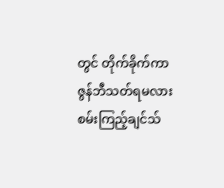တွင် တိုက်ခိုက်ကာ ဇွန်ဘီသတ်ရမလား စမ်းကြည့်ချင်သ်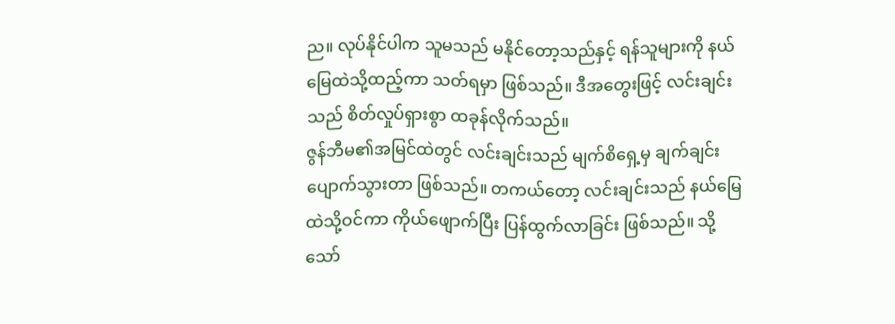ည။ လုပ်နိုင်ပါက သူမသည် မနိုင်တော့သည်နှင့် ရန်သူများကို နယ်မြေထဲသို့ထည့်ကာ သတ်ရမှာ ဖြစ်သည်။ ဒီအတွေးဖြင့် လင်းချင်းသည် စိတ်လှုပ်ရှားစွာ ထခုန်လိုက်သည်။
ဇွန်ဘီမ၏အမြင်ထဲတွင် လင်းချင်းသည် မျက်စိရှေ့မှ ချက်ချင်းပျောက်သွားတာ ဖြစ်သည်။ တကယ်တော့ လင်းချင်းသည် နယ်မြေထဲသို့ဝင်ကာ ကိုယ်ဖျောက်ပြီး ပြန်ထွက်လာခြင်း ဖြစ်သည်။ သို့သော်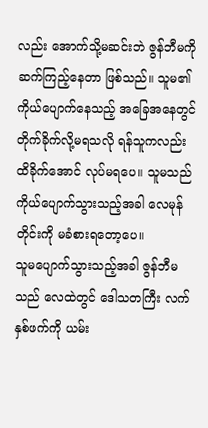လည်း အောက်သို့မဆင်းဘဲ ဇွန်ဘီမကို ဆက်ကြည့်နေတာ ဖြစ်သည်။ သူမ၏ ကိုယ်ပျောက်နေသည့် အခြေအနေတွင် တိုက်ခိုက်လို့မရသလို ရန်သူကလည်း ထိခိုက်အောင် လုပ်မရပေ။ သူမသည် ကိုယ်ပျောက်သွားသည့်အခါ လေမုန်တိုင်းကို မခံစားရတော့ပေ။
သူမပျောက်သွားသည့်အခါ ဇွန်ဘီမသည် လေထဲတွင် ဒေါသတကြီး လက်နှစ်ဖက်ကို ယမ်း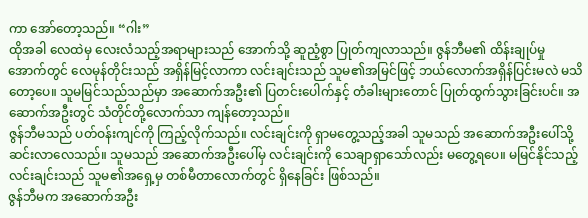ကာ အော်တော့သည်။ “ဂါး”
ထိုအခါ လေထဲမှ လေးလံသည့်အရာများသည် အောက်သို့ ဆူညံ့စွာ ပြုတ်ကျလာသည်။ ဇွန်ဘီမ၏ ထိန်းချုပ်မှုအောက်တွင် လေမုန်တိုင်းသည် အရှိန်မြင့်လာကာ လင်းချင်းသည် သူမ၏အမြင်ဖြင့် ဘယ်လောက်အရှိန်ပြင်းမလဲ မသိတော့ပေ။ သူမမြင်သည်သည်မှာ အဆောက်အဦး၏ ပြတင်းပေါက်နှင့် တံခါးများတောင် ပြုတ်ထွက်သွားခြင်းပင်။ အဆောက်အဦးတွင် သံတိုင်တို့လောက်သာ ကျန်တော့သည်။
ဇွန်ဘီမသည် ပတ်ဝန်းကျင်ကို ကြည့်လိုက်သည်။ လင်းချင်းကို ရှာမတွေ့သည့်အခါ သူမသည် အဆောက်အဦးပေါ်သို့ ဆင်းလာလေသည်။ သူမသည် အဆောက်အဦးပေါ်မှ လင်းချင်းကို သေချာရှာသော်လည်း မတွေ့ရပေ။ မမြင်နိုင်သည့် လင်းချင်းသည် သူမ၏အရှေ့မှ တစ်မီတာလောက်တွင် ရှိနေခြင်း ဖြစ်သည်။
ဇွန်ဘီမက အဆောက်အဦး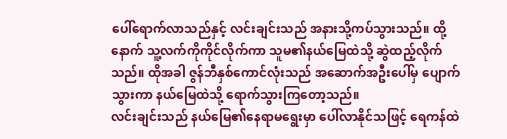ပေါ်ရောက်လာသည်နှင့် လင်းချင်းသည် အနားသို့ကပ်သွားသည်။ ထို့နောက် သူ့လက်ကိုကိုင်လိုက်ကာ သူမ၏နယ်မြေထဲသို့ ဆွဲထည့်လိုက်သည်။ ထိုအခါ ဇွန်ဘီနှစ်ကောင်လုံးသည် အဆောက်အဦးပေါ်မှ ပျောက်သွားကာ နယ်မြေထဲသို့ ရောက်သွားကြတော့သည်။
လင်းချင်းသည် နယ်မြေ၏နေရာမရွေးမှာ ပေါ်လာနိုင်သဖြင့် ရေကန်ထဲ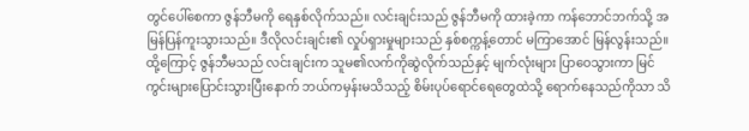တွင်ပေါ်စေကာ ဇွန်ဘီမကို ရေနှစ်လိုက်သည်။ လင်းချင်းသည် ဇွန်ဘီမကို ထားခဲ့ကာ ကန်ဘောင်ဘက်သို့ အမြန်ပြန်ကူးသွားသည်။ ဒီလိုလင်းချင်း၏ လှုပ်ရှားမှုများသည် နှစ်စက္ကန့်တောင် မကြာအောင် မြန်လွန်းသည်။
ထို့ကြောင့် ဇွန်ဘီမသည် လင်းချင်းက သူမ၏လက်ကိုဆွဲလိုက်သည်နှင့် မျက်လုံးများ ပြာဝေသွားကာ မြင်ကွင်းများပြောင်းသွားပြီးနောက် ဘယ်ကမှန်းမသိသည့် စိမ်းပုပ်ရောင်ရေတွေထဲသို့ ရောက်နေသည်ကိုသာ သိ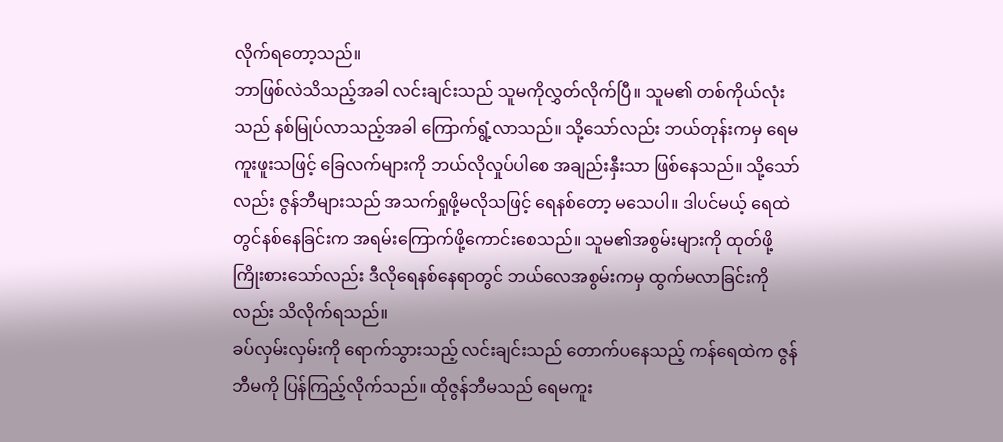လိုက်ရတော့သည်။
ဘာဖြစ်လဲသိသည့်အခါ လင်းချင်းသည် သူမကိုလွှတ်လိုက်ပြီ။ သူမ၏ တစ်ကိုယ်လုံးသည် နစ်မြုပ်လာသည့်အခါ ကြောက်ရွံ့လာသည်။ သို့သော်လည်း ဘယ်တုန်းကမှ ရေမကူးဖူးသဖြင့် ခြေလက်များကို ဘယ်လိုလှုပ်ပါစေ အချည်းနှီးသာ ဖြစ်နေသည်။ သို့သော်လည်း ဇွန်ဘီများသည် အသက်ရှုဖို့မလိုသဖြင့် ရေနစ်တော့ မသေပါ။ ဒါပင်မယ့် ရေထဲတွင်နစ်နေခြင်းက အရမ်းကြောက်ဖို့ကောင်းစေသည်။ သူမ၏အစွမ်းများကို ထုတ်ဖို့ကြိုးစားသော်လည်း ဒီလိုရေနစ်နေရာတွင် ဘယ်လေအစွမ်းကမှ ထွက်မလာခြင်းကိုလည်း သိလိုက်ရသည်။
ခပ်လှမ်းလှမ်းကို ရောက်သွားသည့် လင်းချင်းသည် တောက်ပနေသည့် ကန်ရေထဲက ဇွန်ဘီမကို ပြန်ကြည့်လိုက်သည်။ ထိုဇွန်ဘီမသည် ရေမကူး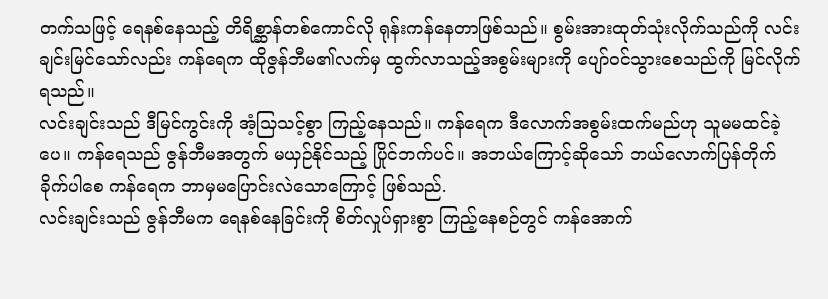တက်သဖြင့် ရေနစ်နေသည့် တိရိစ္ဆာန်တစ်ကောင်လို ရုန်းကန်နေတာဖြစ်သည်။ စွမ်းအားထုတ်သုံးလိုက်သည်ကို လင်းချင်းမြင်သော်လည်း ကန်ရေက ထိုဇွန်ဘီမ၏လက်မှ ထွက်လာသည့်အစွမ်းများကို ပျော်ဝင်သွားစေသည်ကို မြင်လိုက်ရသည်။
လင်းချင်းသည် ဒီမြင်ကွင်းကို အံ့သြသင့်စွာ ကြည့်နေသည်။ ကန်ရေက ဒီလောက်အစွမ်းထက်မည်ဟု သူမမထင်ခဲ့ပေ။ ကန်ရေသည် ဇွန်ဘီမအတွက် မယှဉ်နိုင်သည့် ပြိုင်ဘက်ပင်။ အဘယ်ကြောင့်ဆိုသော် ဘယ်လောက်ပြန်တိုက်ခိုက်ပါစေ ကန်ရေက ဘာမှမပြောင်းလဲသောကြောင့် ဖြစ်သည်.
လင်းချင်းသည် ဇွန်ဘီမက ရေနစ်နေခြင်းကို စိတ်လှုပ်ရှားစွာ ကြည့်နေစဉ်တွင် ကန်အောက်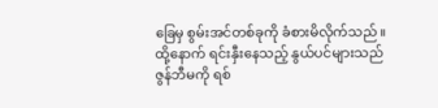ခြေမှ စွမ်းအင်တစ်ခုကို ခံစားမိလိုက်သည်။ ထို့နောက် ရင်းနှီးနေသည့် နွယ်ပင်များသည် ဇွန်ဘီမကို ရစ်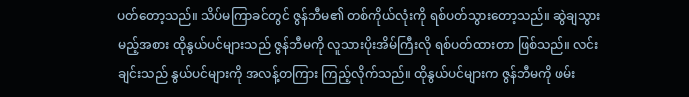ပတ်တော့သည်။ သိပ်မကြာခင်တွင် ဇွန်ဘီမ၏ တစ်ကိုယ်လုံးကို ရစ်ပတ်သွားတော့သည်။ ဆွဲချသွားမည့်အစား ထိုနွယ်ပင်များသည် ဇွန်ဘီမကို လူသားပိုးအိမ်ကြီးလို ရစ်ပတ်ထားတာ ဖြစ်သည်။ လင်းချင်းသည် နွယ်ပင်များကို အလန့်တကြား ကြည့်လိုက်သည်။ ထိုနွယ်ပင်များက ဇွန်ဘီမကို ဖမ်း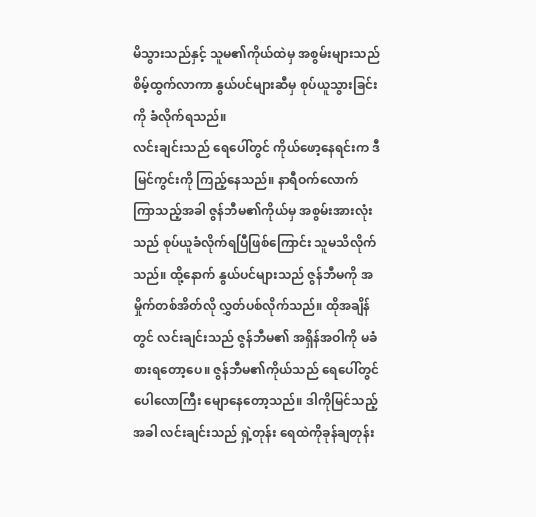မိသွားသည်နှင့် သူမ၏ကိုယ်ထဲမှ အစွမ်းများသည် စိမ့်ထွက်လာကာ နွယ်ပင်များဆီမှ စုပ်ယူသွားခြင်းကို ခံလိုက်ရသည်။
လင်းချင်းသည် ရေပေါ်တွင် ကိုယ်ဖော့နေရင်းက ဒီမြင်ကွင်းကို ကြည့်နေသည်။ နာရီဝက်လောက် ကြာသည့်အခါ ဇွန်ဘီမ၏ကိုယ်မှ အစွမ်းအားလုံးသည် စုပ်ယူခံလိုက်ရပြီဖြစ်ကြောင်း သူမသိလိုက်သည်။ ထို့နောက် နွယ်ပင်များသည် ဇွန်ဘီမကို အမှိုက်တစ်အိတ်လို လွှတ်ပစ်လိုက်သည်။ ထိုအချိန်တွင် လင်းချင်းသည် ဇွန်ဘီမ၏ အရှိန်အဝါကို မခံစားရတော့ပေ။ ဇွန်ဘီမ၏ကိုယ်သည် ရေပေါ်တွင် ပေါလောကြီး မျောနေတော့သည်။ ဒါကိုမြင်သည့်အခါ လင်းချင်းသည် ရှဲ့တုန်း ရေထဲကိုခုန်ချတုန်း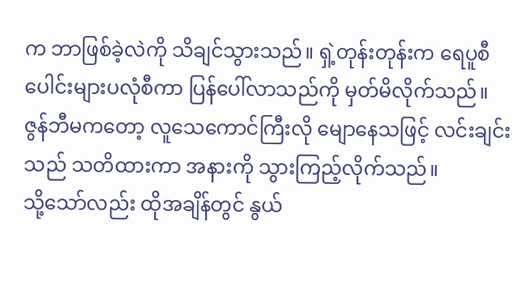က ဘာဖြစ်ခဲ့လဲကို သိချင်သွားသည်။ ရှဲ့တုန်းတုန်းက ရေပူစီပေါင်းများပလုံစီကာ ပြန်ပေါ်လာသည်ကို မှတ်မိလိုက်သည်။ ဇွန်ဘီမကတော့ လူသေကောင်ကြီးလို မျောနေသဖြင့် လင်းချင်းသည် သတိထားကာ အနားကို သွားကြည့်လိုက်သည်။
သို့သော်လည်း ထိုအချိန်တွင် နွယ်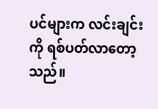ပင်များက လင်းချင်းကို ရစ်ပတ်လာတော့သည်။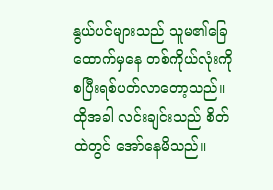နွယ်ပင်များသည် သူမ၏ခြေထောက်မှနေ တစ်ကိုယ်လုံးကို စပြီးရစ်ပတ်လာတော့သည်။ ထိုအခါ လင်းချင်းသည် စိတ်ထဲတွင် အော်နေမိသည်။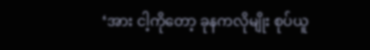‘အား ငါ့ကိုတော့ ခုနကလိုမျိုး စုပ်ယူ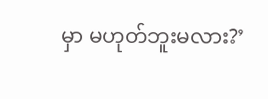မှာ မဟုတ်ဘူးမလား?’